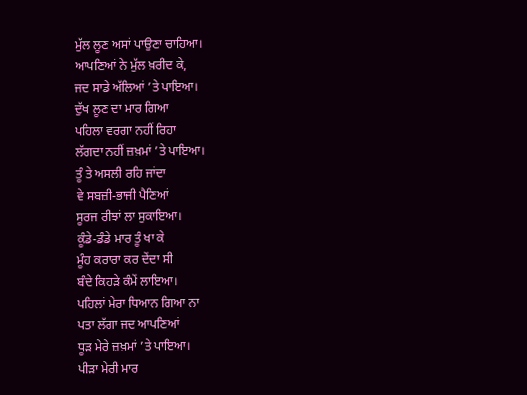ਮੁੱਲ ਲੂਣ ਅਸਾਂ ਪਾਉਣਾ ਚਾਹਿਆ।
ਆਪਣਿਆਂ ਨੇ ਮੁੱਲ ਖ਼ਰੀਦ ਕੇ,
ਜਦ ਸਾਡੇ ਅੱਲਿਆਂ ’ਤੇ ਪਾਇਆ।
ਦੁੱਖ ਲੂਣ ਦਾ ਮਾਰ ਗਿਆ
ਪਹਿਲਾ ਵਰਗਾ ਨਹੀਂ ਰਿਹਾ
ਲੱਗਦਾ ਨਹੀਂ ਜ਼ਖ਼ਮਾਂ ’ਤੇ ਪਾਇਆ।
ਤੂੰ ਤੇ ਅਸਲੀ ਰਹਿ ਜਾਂਦਾ
ਵੇ ਸਬਜ਼ੀ-ਭਾਜੀ ਪੈਣਿਆਂ
ਸੂਰਜ ਰੀਝਾਂ ਲਾ ਸੁਕਾਇਆ।
ਕੂੰਡੇ-ਡੰਡੇ ਮਾਰ ਤੂੰ ਖਾ ਕੇ
ਮੂੰਹ ਕਰਾਰਾ ਕਰ ਦੇਂਦਾ ਸੀ
ਬੰਦੇ ਕਿਹੜੇ ਕੰਮੇਂ ਲਾਇਆ।
ਪਹਿਲਾਂ ਮੇਰਾ ਧਿਆਨ ਗਿਆ ਨਾ
ਪਤਾ ਲੱਗਾ ਜਦ ਆਪਣਿਆਂ
ਧੂੜ ਮੇਰੇ ਜ਼ਖ਼ਮਾਂ ’ਤੇ ਪਾਇਆ।
ਪੀੜਾ ਮੇਰੀ ਮਾਰ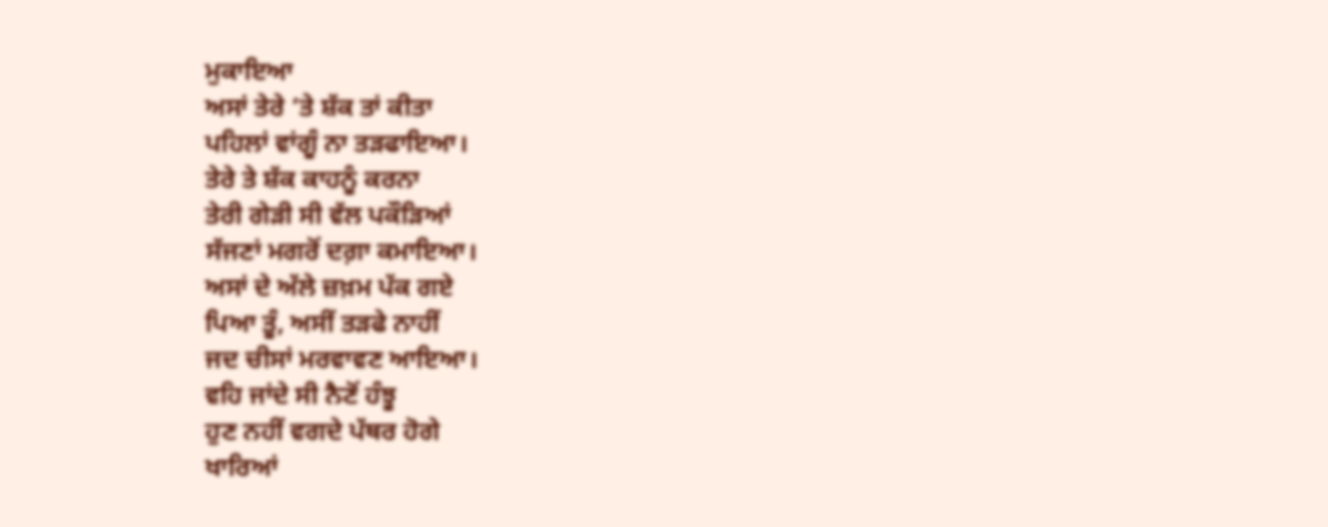ਮੁਕਾਇਆ
ਅਸਾਂ ਤੇਰੇ ’ਤੇ ਸ਼ੱਕ ਤਾਂ ਕੀਤਾ
ਪਹਿਲਾਂ ਵਾਂਗੂੰ ਨਾ ਤੜਫਾਇਆ।
ਤੇਰੇ ਤੇ ਸ਼ੱਕ ਕਾਹਨੂੰ ਕਰਨਾ
ਤੇਰੀ ਗੇੜੀ ਸੀ ਵੱਲ ਪਕੌੜਿਆਂ
ਸੱਜਣਾਂ ਮਗਰੋਂ ਦਗ਼ਾ ਕਮਾਇਆ।
ਅਸਾਂ ਦੇ ਅੱਲੇ ਜ਼ਖ਼ਮ ਪੱਕ ਗਏ
ਪਿਆ ਤੂੰ, ਅਸੀਂ ਤੜਫੇ ਨਾਹੀਂ
ਜਦ ਚੀਸਾਂ ਮਰਵਾਵਣ ਆਇਆ।
ਵਹਿ ਜਾਂਦੇ ਸੀ ਨੈਣੋਂ ਹੰਝੂ
ਹੁਣ ਨਹੀਂ ਵਗਦੇ ਪੱਥਰ ਹੋਗੇ
ਖਾਰਿਆਂ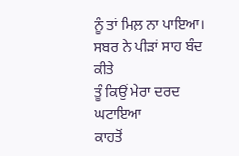ਨੂੰ ਤਾਂ ਮਿਲ਼ ਨਾ ਪਾਇਆ।
ਸਬਰ ਨੇ ਪੀੜਾਂ ਸਾਹ ਬੰਦ ਕੀਤੇ
ਤੂੰ ਕਿਉਂ ਮੇਰਾ ਦਰਦ ਘਟਾਇਆ
ਕਾਹਤੋਂ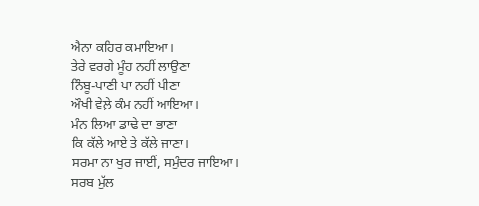ਐਨਾ ਕਹਿਰ ਕਮਾਇਆ।
ਤੇਰੇ ਵਰਗੇ ਮੂੰਹ ਨਹੀਂ ਲਾਉਣਾ
ਨਿੰਬੂ-ਪਾਣੀ ਪਾ ਨਹੀਂ ਪੀਣਾ
ਔਖੀ ਵੇਲ਼ੇ ਕੰਮ ਨਹੀਂ ਆਇਆ।
ਮੰਨ ਲਿਆ ਡਾਢੇ ਦਾ ਭਾਣਾ
ਕਿ ਕੱਲੇ ਆਏ ਤੇ ਕੱਲੇ ਜਾਣਾ।
ਸਰਮਾ ਨਾ ਖੁਰ ਜਾਈਂ, ਸਮੁੰਦਰ ਜਾਇਆ।
ਸਰਬ ਮੁੱਲ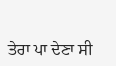ਤੇਰਾ ਪਾ ਦੇਣਾ ਸੀ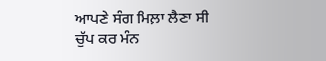ਆਪਣੇ ਸੰਗ ਮਿਲ਼ਾ ਲੈਣਾ ਸੀ
ਚੁੱਪ ਕਰ ਮੰਨ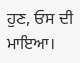ਹੁਣ, ਓਸ ਦੀ ਮਾਇਆ।